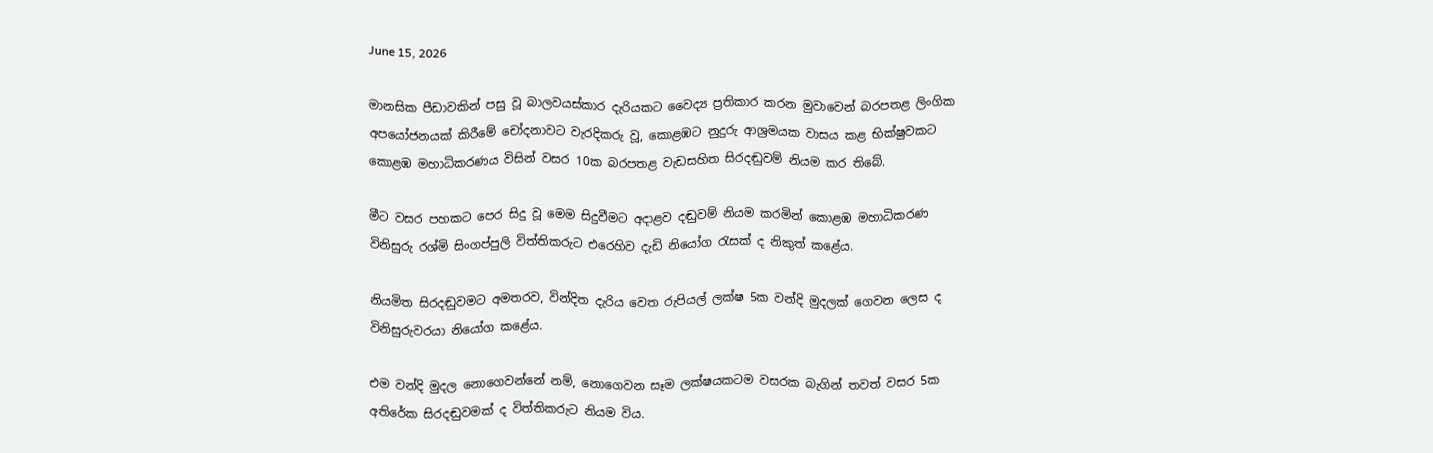June 15, 2026

මානසික පීඩාවකින් පසු වූ බාලවයස්කාර දැරියකට වෛද්‍ය ප්‍රතිකාර කරන මුවාවෙන් බරපතළ ලිංගික අපයෝජනයක් කිරීමේ චෝදනාවට වැරදිකරු වූ, කොළඹට නුදුරු ආශ්‍රමයක වාසය කළ භික්ෂුවකට කොළඹ මහාධිකරණය විසින් වසර 10ක බරපතළ වැඩසහිත සිරදඬුවම් නියම කර තිබේ.

මීට වසර පහකට පෙර සිදු වූ මෙම සිදුවීමට අදාළව දඬුවම් නියම කරමින් කොළඹ මහාධිකරණ විනිසුරු රශ්මි සිංගප්පුලි විත්තිකරුට එරෙහිව දැඩි නියෝග රැසක් ද නිකුත් කළේය.

නියමිත සිරදඬුවමට අමතරව, වින්දිත දැරිය වෙත රුපියල් ලක්ෂ 5ක වන්දි මුදලක් ගෙවන ලෙස ද විනිසුරුවරයා නියෝග කළේය.

එම වන්දි මුදල නොගෙවන්නේ නම්, නොගෙවන සෑම ලක්ෂයකටම වසරක බැගින් තවත් වසර 5ක අතිරේක සිරදඬුවමක් ද විත්තිකරුට නියම විය.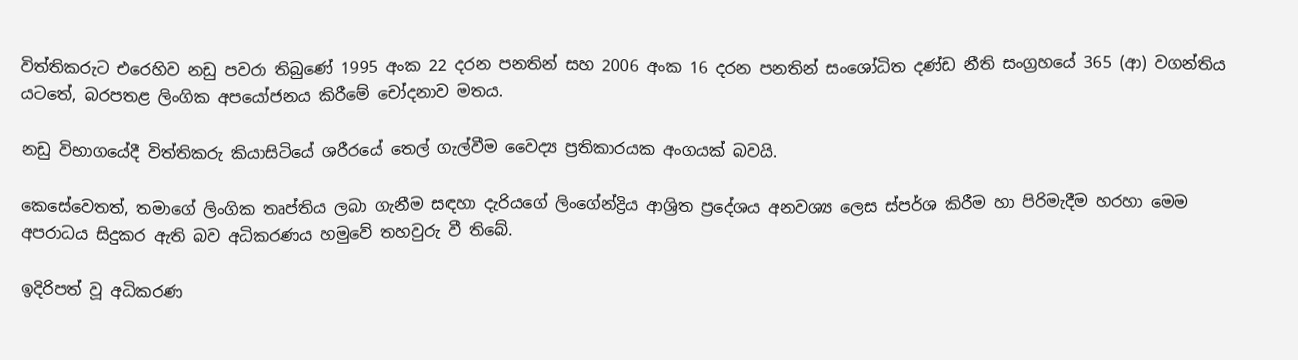විත්තිකරුට එරෙහිව නඩු පවරා තිබුණේ 1995 අංක 22 දරන පනතින් සහ 2006 අංක 16 දරන පනතින් සංශෝධිත දණ්ඩ නීති සංග්‍රහයේ 365 (ආ) වගන්තිය යටතේ, බරපතළ ලිංගික අපයෝජනය කිරීමේ චෝදනාව මතය.

නඩු විභාගයේදී විත්තිකරු කියාසිටියේ ශරීරයේ තෙල් ගැල්වීම වෛද්‍ය ප්‍රතිකාරයක අංගයක් බවයි.

කෙසේවෙතත්, තමාගේ ලිංගික තෘප්තිය ලබා ගැනීම සඳහා දැරියගේ ලිංගේන්ද්‍රිය ආශ්‍රිත ප්‍රදේශය අනවශ්‍ය ලෙස ස්පර්ශ කිරීම හා පිරිමැදීම හරහා මෙම අපරාධය සිදුකර ඇති බව අධිකරණය හමුවේ තහවුරු වී තිබේ.

ඉදිරිපත් වූ අධිකරණ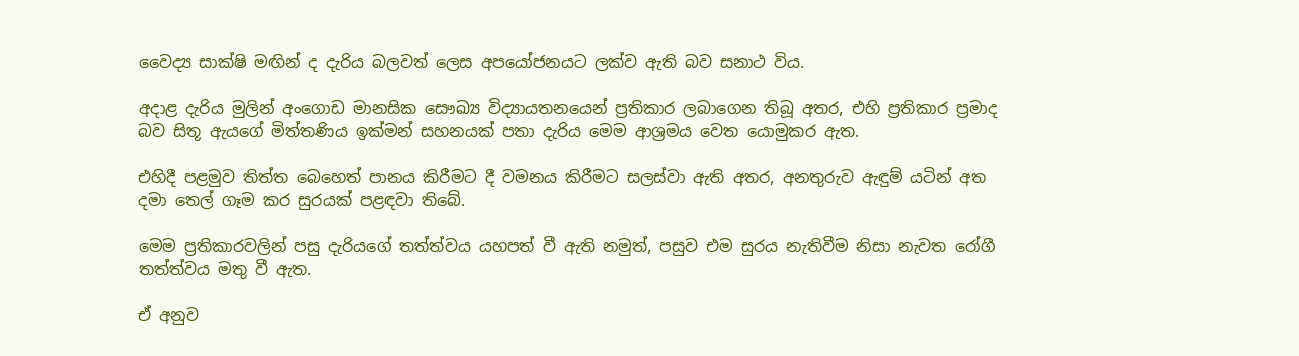වෛද්‍ය සාක්ෂි මඟින් ද දැරිය බලවත් ලෙස අපයෝජනයට ලක්ව ඇති බව සනාථ විය.

අදාළ දැරිය මුලින් අංගොඩ මානසික සෞඛ්‍ය විද්‍යායතනයෙන් ප්‍රතිකාර ලබාගෙන තිබූ අතර, එහි ප්‍රතිකාර ප්‍රමාද බව සිතූ ඇයගේ මිත්තණිය ඉක්මන් සහනයක් පතා දැරිය මෙම ආශ්‍රමය වෙත යොමුකර ඇත.

එහිදී පළමුව තිත්ත බෙහෙත් පානය කිරීමට දී වමනය කිරීමට සලස්වා ඇති අතර, අනතුරුව ඇඳුම් යටින් අත දමා තෙල් ගෑම කර සුරයක් පළඳවා තිබේ.

මෙම ප්‍රතිකාරවලින් පසු දැරියගේ තත්ත්වය යහපත් වී ඇති නමුත්, පසුව එම සුරය නැතිවීම නිසා නැවත රෝගී තත්ත්වය මතු වී ඇත.

ඒ අනුව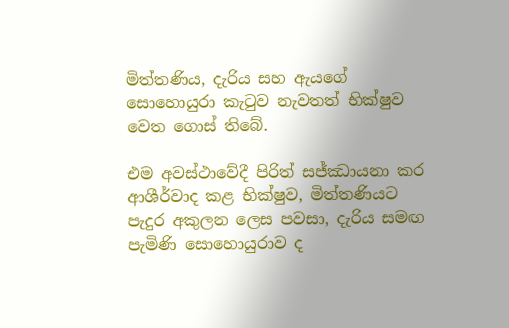මිත්තණිය, දැරිය සහ ඇයගේ සොහොයුරා කැටුව නැවතත් භික්ෂුව වෙත ගොස් තිබේ.

එම අවස්ථාවේදී පිරිත් සජ්ඣායනා කර ආශීර්වාද කළ භික්ෂුව, මිත්තණියට පැදුර අකුලන ලෙස පවසා, දැරිය සමඟ පැමිණි සොහොයුරාව ද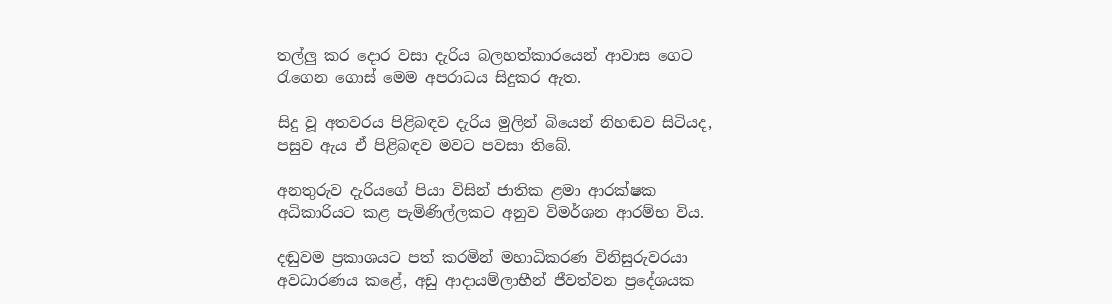තල්ලු කර දොර වසා දැරිය බලහත්කාරයෙන් ආවාස ගෙට රැගෙන ගොස් මෙම අපරාධය සිදුකර ඇත.

සිදු වූ අතවරය පිළිබඳව දැරිය මුලින් බියෙන් නිහඬව සිටියද, පසුව ඇය ඒ පිළිබඳව මවට පවසා තිබේ.

අනතුරුව දැරියගේ පියා විසින් ජාතික ළමා ආරක්ෂක අධිකාරියට කළ පැමිණිල්ලකට අනුව විමර්ශන ආරම්භ විය.

දඬුවම ප්‍රකාශයට පත් කරමින් මහාධිකරණ විනිසුරුවරයා අවධාරණය කළේ, අඩු ආදායම්ලාභීන් ජීවත්වන ප්‍රදේශයක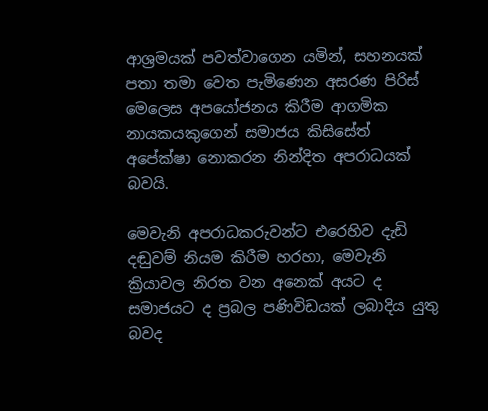ආශ්‍රමයක් පවත්වාගෙන යමින්, සහනයක් පතා තමා වෙත පැමිණෙන අසරණ පිරිස් මෙලෙස අපයෝජනය කිරීම ආගමික නායකයකුගෙන් සමාජය කිසිසේත් අපේක්ෂා නොකරන නින්දිත අපරාධයක් බවයි.

මෙවැනි අපරාධකරුවන්ට එරෙහිව දැඩි දඬුවම් නියම කිරීම හරහා, මෙවැනි ක්‍රියාවල නිරත වන අනෙක් අයට ද සමාජයට ද ප්‍රබල පණිවිඩයක් ලබාදිය යුතු බවද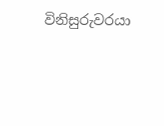විනිසුරුවරයා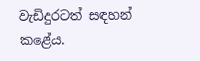වැඩිදුරටත් සඳහන් කළේය.